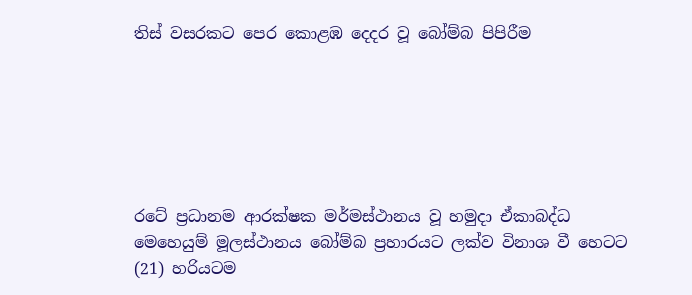තිස් වසරකට පෙර කොළඹ දෙදර වූ බෝම්බ පිපිරීම






රටේ ප්‍රධානම ආරක්ෂක මර්මස්ථානය වූ හමුදා ඒකාබද්ධ මෙහෙයුම් මූලස්ථානය බෝම්බ ප්‍රහාරයට ලක්ව විනාශ වී හෙටට (21) හරියටම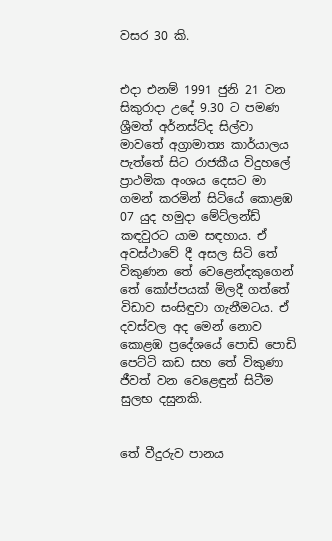වසර 30 කි.


එදා එනම් 1991 ජුනි 21 වන සිකුරාදා උදේ 9.30 ට පමණ ශ්‍රීමත් අර්නස්ට්ද සිල්වා මාවතේ අග්‍රාමාත්‍ය කාර්යාලය පැත්තේ සිට රාජකීය විදුහලේ ප්‍රාථමික අංශය දෙසට මා ගමන් කරමින් සිටියේ කොළඹ 07 යුද හමුදා මේට්ලන්ඩ් කඳවුරට යාම සඳහාය. ඒ අවස්ථාවේ දී අසල සිටි තේ විකුණන තේ වෙළෙන්දකුගෙන් තේ කෝප්පයක් මිලදී ගත්තේ විඩාව සංසිඳුවා ගැනීමටය. ඒ දවස්වල අද මෙන් නොව කොළඹ ප්‍රදේශයේ පොඩි පොඩි පෙට්ටි කඩ සහ තේ විකුණා ජීවත් වන වෙළෙඳුන් සිටීම සුලභ දසුනකි.


තේ වීදුරුව පානය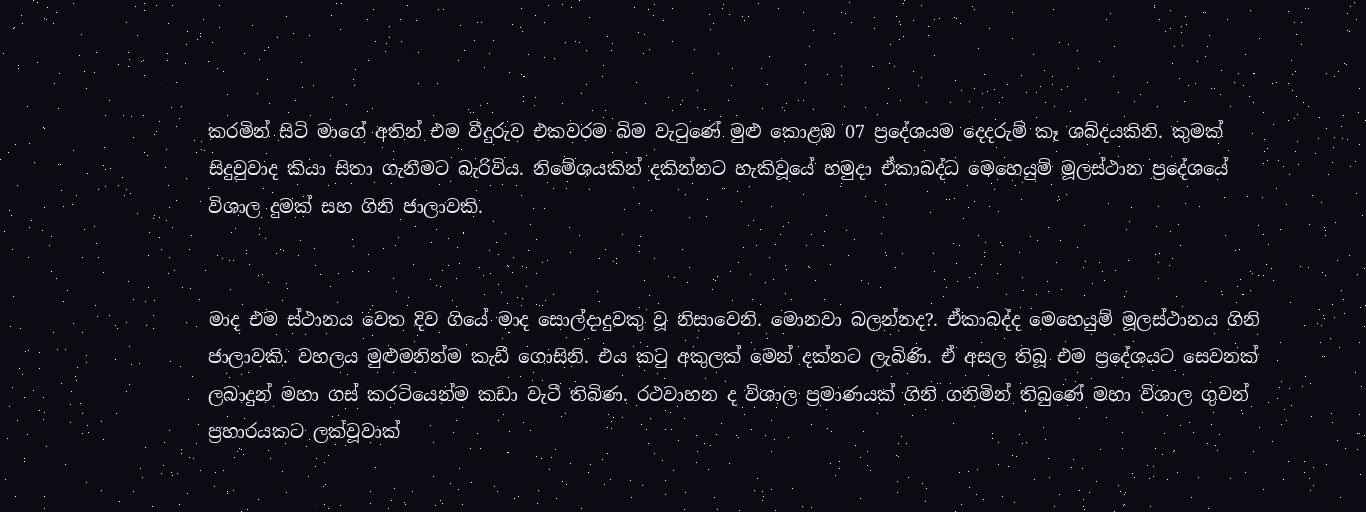කරමින් සිටි මාගේ අතින් එම වීදුරුව එකවරම බිම වැටුණේ මුළු කොළඹ 07 ප්‍රදේශයම දෙදරුම් කෑ ශබ්දයකිනි. කුමක් සිදුවුවාද කියා සිතා ගැනීමට බැරිවිය. නිමේශයකින් දකින්නට හැකිවූයේ හමුදා ඒකාබද්ධ මෙහෙයුම් මූලස්ථාන ප්‍රදේශයේ විශාල දුමක් සහ ගිනි ජාලාවකි.


මාද එම ස්ථානය වෙත දිව ගියේ මාද සොල්දාදුවකු වූ නිසාවෙනි. මොනවා බලන්නද?. ඒකාබද්ද මෙහෙයුම් මූලස්ථානය ගිනි ජාලාවකි. වහලය මුළුමනින්ම කැඩී ගොසිනි. එය කටු අකුලක් මෙන් දක්නට ලැබිණි. ඒ අසල තිබූ එම ප්‍රදේශයට සෙවනක් ලබාදුන් මහා ගස් කරටියෙන්ම කඩා වැටී තිබිණ. රථවාහන ද විශාල ප්‍රමාණයක් ගිනි ගනිමින් තිබුණේ මහා විශාල ගුවන් ප්‍රහාරයකට ලක්වූවාක්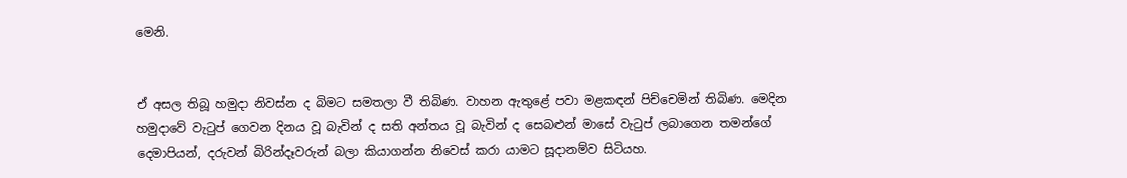මෙනි.


ඒ අසල තිබූ හමුදා නිවස්න ද බිමට සමතලා වී තිබිණ. වාහන ඇතුළේ පවා මළකඳන් පිච්චෙමින් තිබිණ. මෙදින හමුදාවේ වැටුප් ගෙවන දිනය වූ බැවින් ද සති අන්තය වූ බැවින් ද සෙබළුන් මාසේ වැටුප් ලබාගෙන තමන්ගේ දෙමාපියන්, දරුවන් බිරින්දෑවරුන් බලා කියාගන්න නිවෙස් කරා යාමට සූදානම්ව සිටියහ.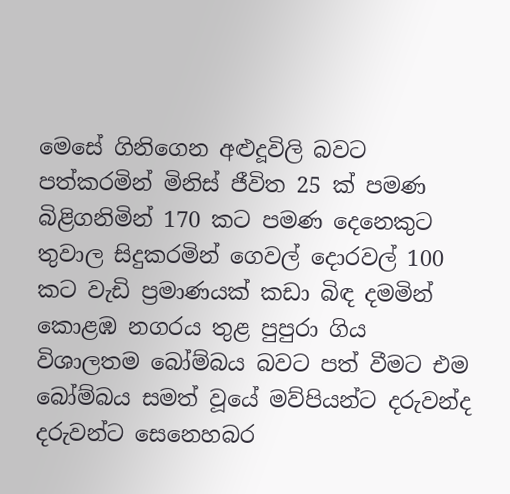මෙසේ ගිනිගෙන අළුදූවිලි බවට පත්කරමින් මිනිස් ජීවිත 25 ක් පමණ බිළිගනිමින් 170 කට පමණ දෙනෙකුට තුවාල සිදුකරමින් ගෙවල් දොරවල් 100 කට වැඩි ප්‍රමාණයක් කඩා බිඳ දමමින් කොළඹ නගරය තුළ පුපුරා ගිය විශාලතම බෝම්බය බවට පත් වීමට එම බෝම්බය සමත් වූයේ මව්පියන්ට දරුවන්ද දරුවන්ට සෙනෙහබර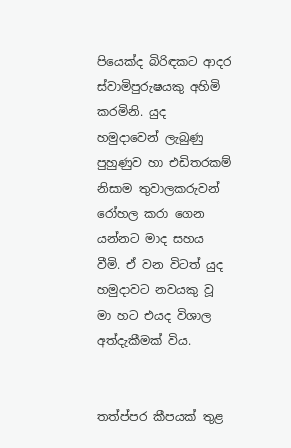පියෙක්ද බිරිඳකට ආදර ස්වාමිපුරුෂයකු අහිමි කරමිනි. යුද හමුදාවෙන් ලැබුණු පුහුණුව හා එඩිතරකම් නිසාම තුවාලකරුවන් රෝහල කරා ගෙන යන්නට මාද සහය වීමි. ඒ වන විටත් යුද හමුදාවට නවයකු වූ මා හට එයද විශාල අත්දැකීමක් විය.


තත්ප්පර කීපයක් තුළ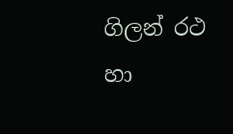ගිලන් රථ හා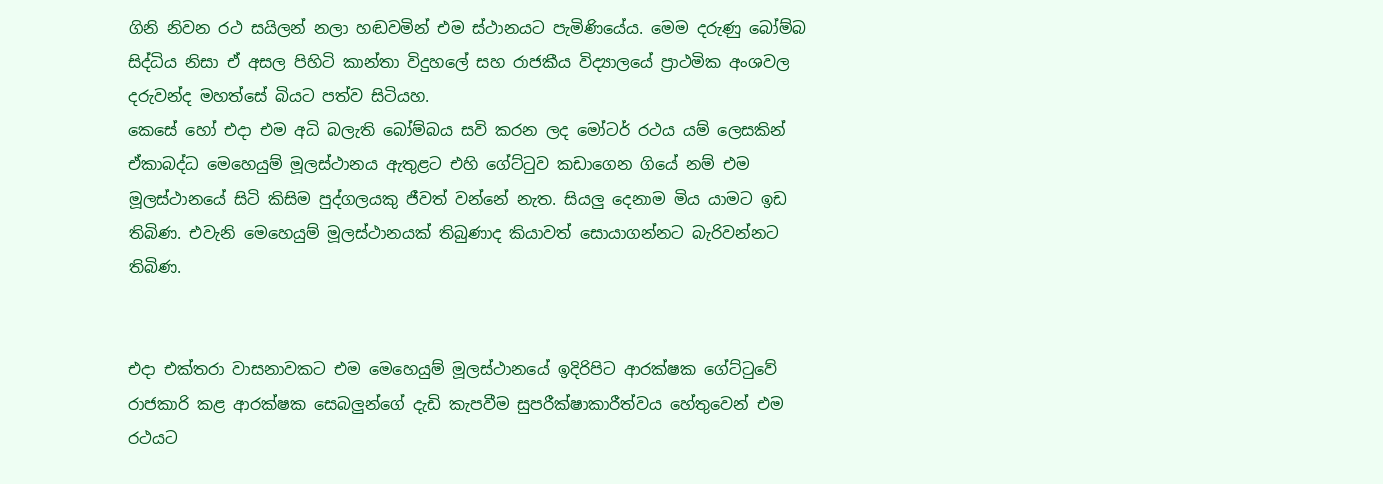ගිනි නිවන රථ සයිලන් නලා හඬවමින් එම ස්ථානයට පැමිණියේය. මෙම දරුණු බෝම්බ සිද්ධිය නිසා ඒ අසල පිහිටි කාන්තා විදුහලේ සහ රාජකීය විද්‍යාලයේ ප්‍රාථමික අංශවල දරුවන්ද මහත්සේ බියට පත්ව සිටියහ.
කෙසේ හෝ එදා එම අධි බලැති බෝම්බය සවි කරන ලද මෝටර් රථය යම් ලෙසකින් ඒකාබද්ධ මෙහෙයුම් මූලස්ථානය ඇතුළට එහි ගේට්ටුව කඩාගෙන ගියේ නම් එම මූලස්ථානයේ සිටි කිසිම පුද්ගලයකු ජීවත් වන්නේ නැත. සියලු දෙනාම මිය යාමට ඉඩ තිබිණ. එවැනි මෙහෙයුම් මූලස්ථානයක් තිබුණාද කියාවත් සොයාගන්නට බැරිවන්නට තිබිණ.


එදා එක්තරා වාසනාවකට එම මෙහෙයුම් මූලස්ථානයේ ඉදිරිපිට ආරක්ෂක ගේට්ටුවේ රාජකාරි කළ ආරක්ෂක සෙබලුන්ගේ දැඩි කැපවීම සුපරීක්ෂාකාරීත්වය හේතුවෙන් එම රථයට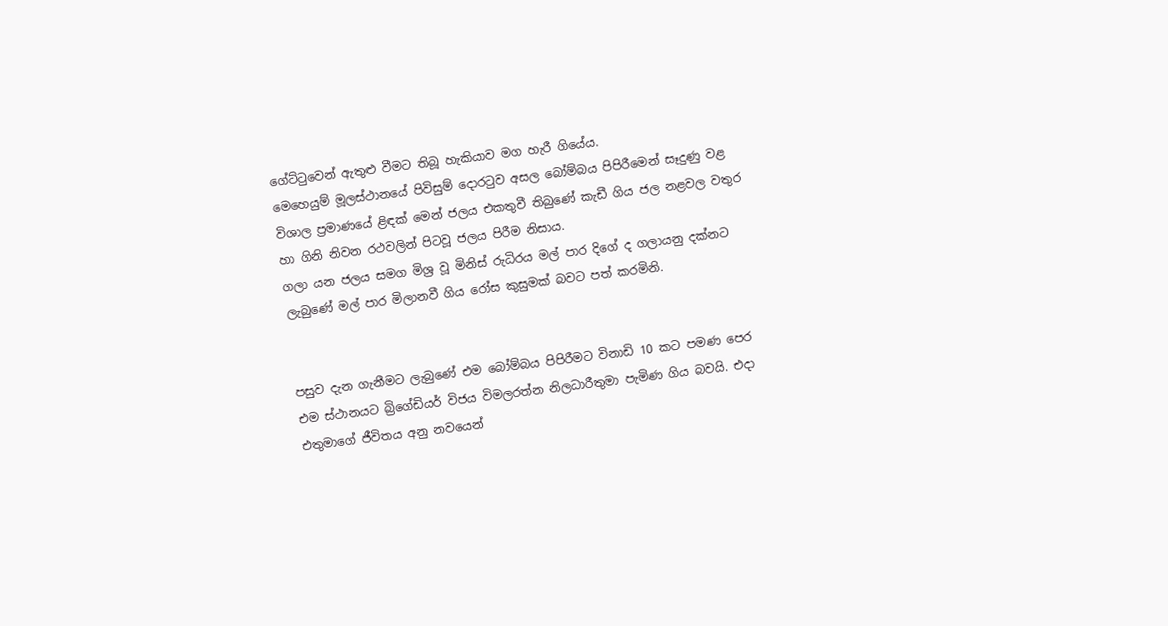ගේට්ටුවෙන් ඇතුළු වීමට තිබූ හැකියාව මග හැරී ගියේය.
මෙහෙයුම් මූලස්ථානයේ පිවිසුම් දොරටුව අසල බෝම්බය පිපිරීමෙන් සෑදුණු වළ විශාල ප්‍රමාණයේ ළිඳක් මෙන් ජලය එකතුවී තිබුණේ කැඩී ගිය ජල නළවල වතුර හා ගිනි නිවන රථවලින් පිටවූ ජලය පිරීම නිසාය.
ගලා යන ජලය සමග මිශ්‍ර වූ මිනිස් රුධිරය මල් පාර දිගේ ද ගලායනු දක්නට ලැබුණේ මල් පාර මිලානවී ගිය රෝස කුසුමක් බවට පත් කරමිනි.


පසුව දැන ගැනීමට ලැබුණේ එම බෝම්බය පිපිරීමට විනාඩි 10 කට පමණ පෙර එම ස්ථානයට බ්‍රිගේඩියර් විජය විමලරත්න නිලධාරීතුමා පැමිණ ගිය බවයි. එදා එතුමාගේ ජීවිතය අනු නවයෙන්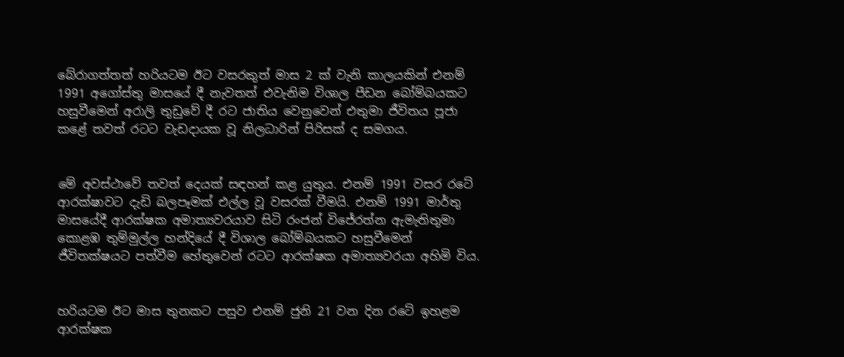බේරාගත්තත් හරියටම ඊට වසරකුත් මාස 2 ක් වැනි කාලයකින් එනම් 1991 අගෝස්තු මාසයේ දී නැවතත් එවැනිම විශාල පීඩන බෝම්බයකට හසුවීමෙන් අරාලි තුඩුවේ දී රට ජාතිය වෙනුවෙන් එතුමා ජීවිතය පූජා කළේ තවත් රටට වැඩදායක වූ නිලධාරින් පිරිසක් ද සමගය.


මේ අවස්ථාවේ තවත් දෙයක් සඳහන් කළ යුතුය. එනම් 1991 වසර රටේ ආරක්ෂාවට දැඩි බලපෑමක් එල්ල වූ වසරක් වීමයි. එනම් 1991 මාර්තු මාසයේදී ආරක්ෂක අමාත්‍යවරයාව සිටි රංජන් විජේරත්න ඇමැතිතුමා කොළඹ තුම්මුල්ල හන්දියේ දී විශාල බෝම්බයකට හසුවීමෙන් ජීවිතක්ෂයට පත්වීම හේතුවෙන් රටට ආරක්ෂක අමාත්‍යවරයා අහිමි විය.


හරියටම ඊට මාස තුනකට පසුව එනම් ජුනි 21 වන දින රටේ ඉහළම ආරක්ෂක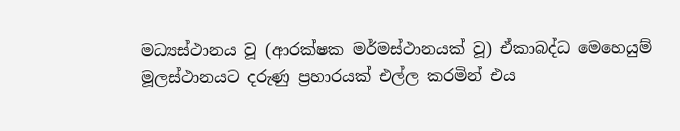මධ්‍යස්ථානය වූ (ආරක්ෂක මර්මස්ථානයක් වූ) ඒකාබද්ධ මෙහෙයුම් මූලස්ථානයට දරුණු ප්‍රහාරයක් එල්ල කරමින් එය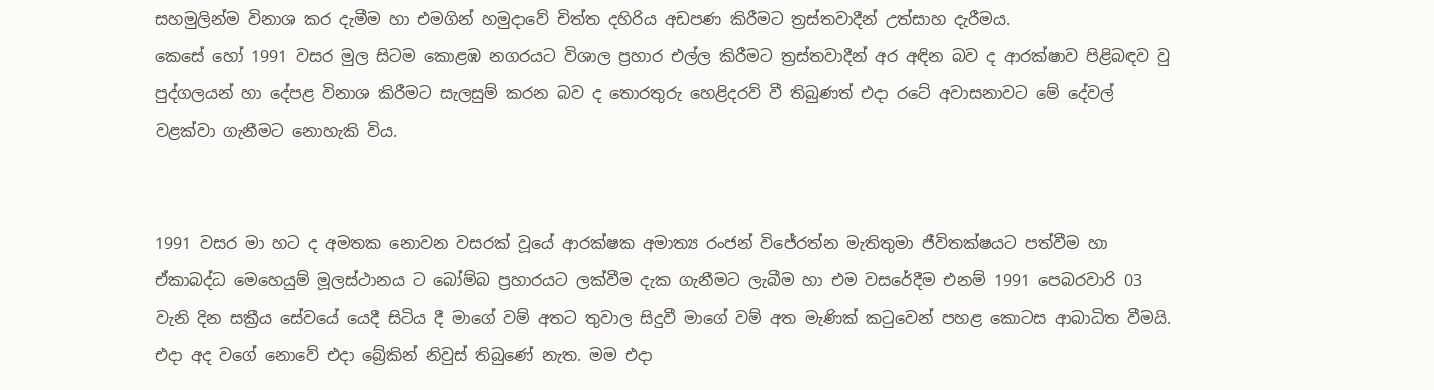සහමුලින්ම විනාශ කර දැමීම හා එමගින් හමුදාවේ චිත්ත දහිරිය අඩපණ කිරීමට ත්‍රස්තවාදීන් උත්සාහ දැරීමය.
කෙසේ හෝ 1991 වසර මුල සිටම කොළඹ නගරයට විශාල ප්‍රහාර එල්ල කිරීමට ත්‍රස්තවාදීන් අර අඳින බව ද ආරක්ෂාව පිළිබඳව වු පුද්ගලයන් හා දේපළ විනාශ කිරීමට සැලසුම් කරන බව ද තොරතුරු හෙළිදරව් වී තිබුණත් එදා රටේ අවාසනාවට මේ දේවල් වළක්වා ගැනීමට නොහැකි විය.


1991 වසර මා හට ද අමතක නොවන වසරක් වූයේ ආරක්ෂක අමාත්‍ය රංජන් විජේරත්න මැතිතුමා ජීවිතක්ෂයට පත්වීම හා ඒකාබද්ධ මෙහෙයුම් මූලස්ථානය ට බෝම්බ ප්‍රහාරයට ලක්වීම දැක ගැනීමට ලැබීම හා එම වසරේදීම එනම් 1991 පෙබරවාරි 03 වැනි දින සක්‍රීය සේවයේ යෙදී සිටිය දී මාගේ වම් අතට තුවාල සිදුවී මාගේ වම් අත මැණික් කටුවෙන් පහළ කොටස ආබාධිත වීමයි.
එදා අද වගේ නොවේ එදා බ්‍රේකින් නිවුස් තිබුණේ නැත. මම එදා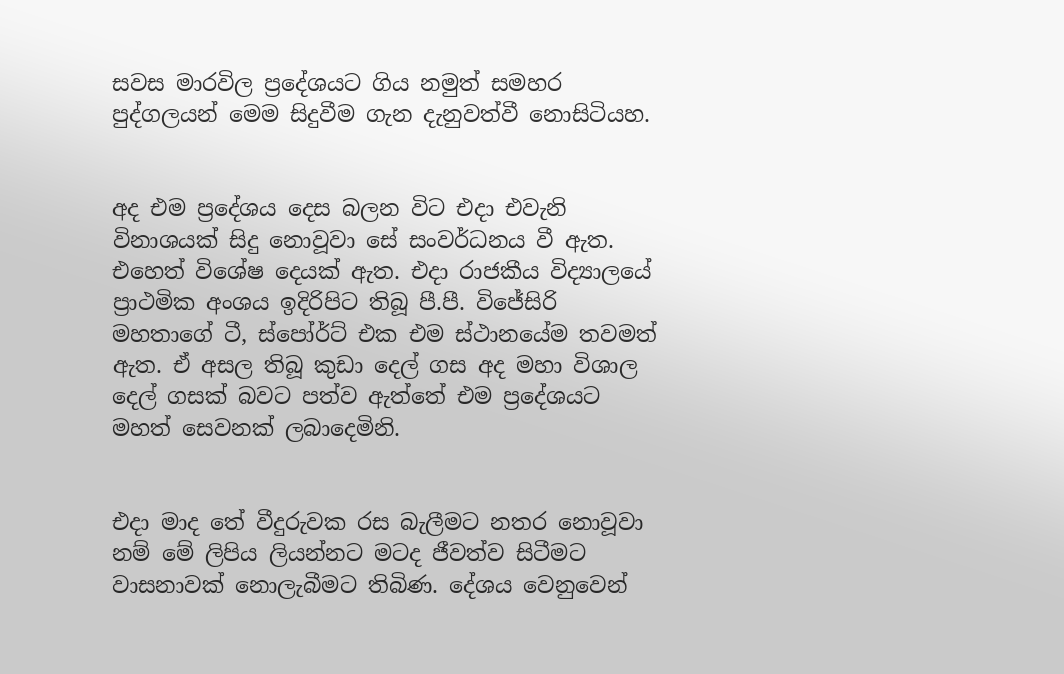සවස මාරවිල ප්‍රදේශයට ගිය නමුත් සමහර පුද්ගලයන් මෙම සිදුවීම ගැන දැනුවත්වී නොසිටියහ.


අද එම ප්‍රදේශය දෙස බලන විට එදා එවැනි විනාශයක් සිදු නොවූවා සේ සංවර්ධනය වී ඇත. එහෙත් විශේෂ දෙයක් ඇත. එදා රාජකීය විද්‍යාලයේ ප්‍රාථමික අංශය ඉදිරිපිට තිබූ පී.පී. විජේසිරි මහතාගේ ටී, ස්පෝර්ට් එක එම ස්ථානයේම තවමත් ඇත. ඒ අසල තිබූ කුඩා දෙල් ගස අද මහා විශාල දෙල් ගසක් බවට පත්ව ඇත්තේ එම ප්‍රදේශයට මහත් සෙවනක් ලබාදෙමිනි.


එදා මාද තේ වීදුරුවක රස බැලීමට නතර නොවූවා නම් මේ ලිපිය ලියන්නට මටද ජීවත්ව සිටීමට වාසනාවක් නොලැබීමට තිබිණ. දේශය වෙනුවෙන්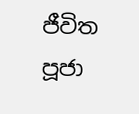ජීවිත පූජා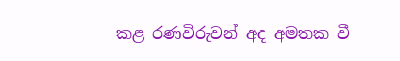කළ රණවිරුවන් අද අමතක වී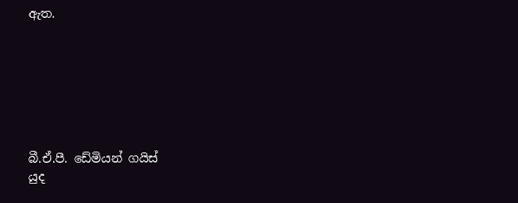ඇත.







බී.ඒ.පී. ඩේමියන් ගයිස්
යුද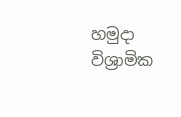හමුදා විශ්‍රාමික